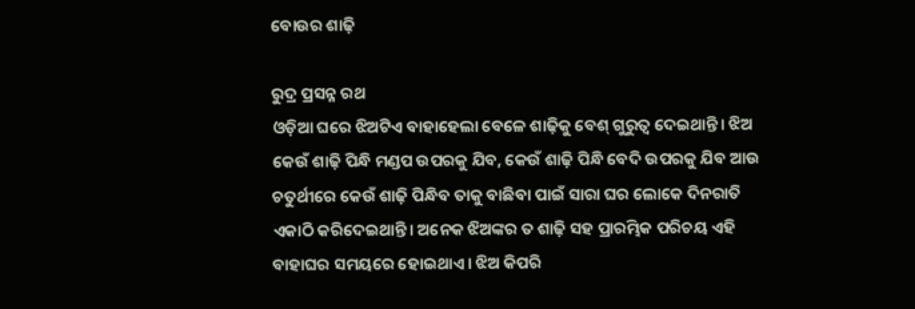ବୋଉର ଶାଢ଼ି

ରୁଦ୍ର ପ୍ରସନ୍ନ ରଥ
ଓଡ଼ିଆ ଘରେ ଝିଅଟିଏ ବାହାହେଲା ବେଳେ ଶାଢ଼ିକୁ ବେଶ୍‌ ଗୁରୁତ୍ୱ ଦେଇଥାନ୍ତି। ଝିଅ କେଉଁ ଶାଢ଼ି ପିନ୍ଧି ମଣ୍ଡପ ଉପରକୁ ଯିବ, କେଉଁ ଶାଢ଼ି ପିନ୍ଧି ବେଦି ଉପରକୁ ଯିବ ଆଉ ଚତୁର୍ଥୀରେ କେଉଁ ଶାଢ଼ି ପିନ୍ଧିବ ତାକୁ ବାଛିବା ପାଇଁ ସାରା ଘର ଲୋକେ ଦିନରାତି ଏକାଠି କରିଦେଇଥାନ୍ତି। ଅନେକ ଝିଅଙ୍କର ତ ଶାଢ଼ି ସହ ପ୍ରାରମ୍ଭିକ ପରିଚୟ ଏହି ବାହାଘର ସମୟରେ ହୋଇଥାଏ। ଝିଅ କିପରି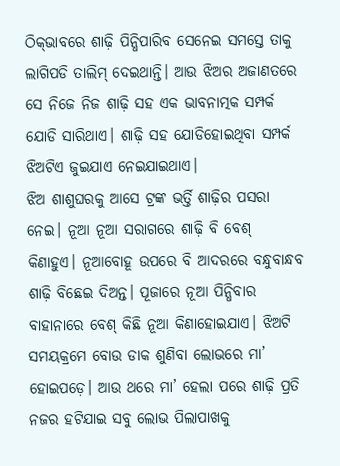ଠିକ୍‌ଭାବରେ ଶାଢ଼ି ପିନ୍ଧିପାରିବ ସେନେଇ ସମସ୍ତେ ତାକୁ ଲାଗିପଡି ତାଲିମ୍‌ ଦେଇଥାନ୍ତି। ଆଉ ଝିଅର ଅଜାଣତରେ ସେ ନିଜେ ନିଜ ଶାଢ଼ି ସହ ଏକ ଭାବନାତ୍ମକ ସମ୍ପର୍କ ଯୋଡି ସାରିଥାଏ। ଶାଢ଼ି ସହ ଯୋଡିହୋଇଥିବା ସମ୍ପର୍କ ଝିଅଟିଏ ଜୁଇଯାଏ ନେଇଯାଇଥାଏ।
ଝିଅ ଶାଶୁଘରକୁ ଆସେ ଟ୍ରଙ୍କ ଭର୍ତ୍ତି ଶାଢ଼ିର ପସରା ନେଇ। ନୂଆ ନୂଆ ସରାଗରେ ଶାଢ଼ି ବି ବେଶ୍‌ କିଣାହୁଏ। ନୂଆବୋହୂ ଉପରେ ବି ଆଦରରେ ବନ୍ଧୁବାନ୍ଧବ ଶାଢ଼ି ବିଛେଇ ଦିଅନ୍ତ। ପୂଜାରେ ନୂଆ ପିନ୍ଧିବାର ବାହାନାରେ ବେଶ୍‌ କିଛି ନୂଆ କିଣାହୋଇଯାଏ। ଝିଅଟି ସମୟକ୍ରମେ ବୋଉ ଡାକ ଶୁଣିବା ଲୋଭରେ ମା’ ହୋଇପଡ଼େ। ଆଉ ଥରେ ମା’ ହେଲା ପରେ ଶାଢ଼ି ପ୍ରତି ନଜର ହଟିଯାଇ ସବୁ ଲୋଭ ପିଲାପାଖକୁ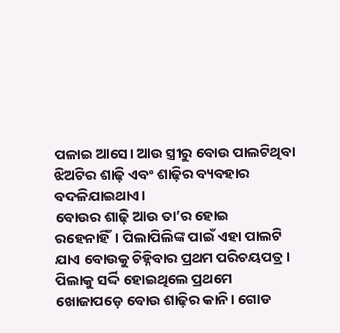ପଳାଇ ଆସେ। ଆଉ ସ୍ତ୍ରୀରୁ ବୋଉ ପାଲଟିଥିବା ଝିଅଟିର ଶାଢ଼ି ଏବଂ ଶାଢ଼ିର ବ୍ୟବହାର ବଦଳିଯାଇଥାଏ।
ବୋଉର ଶାଢ଼ି ଆଉ ତା’ର ହୋଇ ରହେନାହିଁ। ପିଲାପିଲିଙ୍କ ପାଇଁ ଏହା ପାଲଟି ଯାଏ ବୋଉକୁ ଚିହ୍ନିବାର ପ୍ରଥମ ପରିଚୟପତ୍ର। ପିଲାକୁ ସର୍ଦ୍ଦି ହୋଇଥିଲେ ପ୍ରଥମେ ଖୋଜାପଡ଼େ ବୋଉ ଶାଢ଼ିର କାନି। ଗୋଡ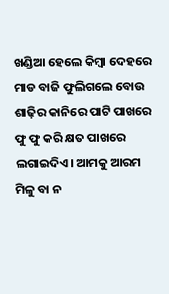ଖଣ୍ଡିଆ ହେଲେ କିମ୍ବା ଦେହରେ ମାଡ ବାଜି ଫୁଲିଗଲେ ବୋଉ ଶାଢ଼ିର କାନିରେ ପାଟି ପାଖରେ ଫୁ ଫୁ କରି କ୍ଷତ ପାଖରେ ଲଗାଇଦିଏ। ଆମକୁ ଆରମ ମିଳୁ ବା ନ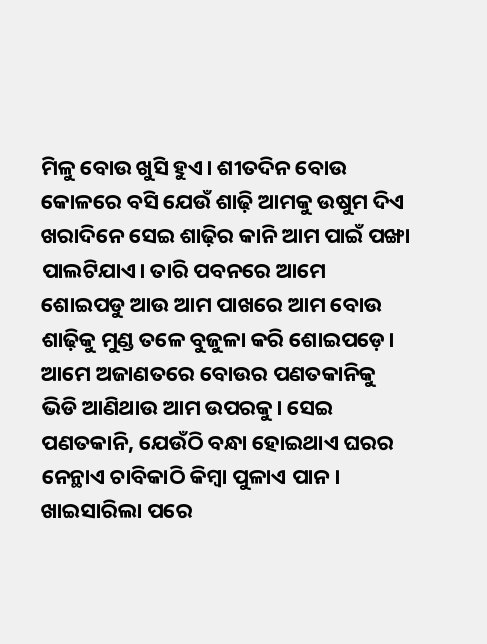ମିଳୁ ବୋଉ ଖୁସି ହୁଏ। ଶୀତଦିନ ବୋଉ କୋଳରେ ବସି ଯେଉଁ ଶାଢ଼ି ଆମକୁ ଉଷୁମ ଦିଏ ଖରାଦିନେ ସେଇ ଶାଢ଼ିର କାନି ଆମ ପାଇଁ ପଙ୍ଖା ପାଲଟିଯାଏ। ତାରି ପବନରେ ଆମେ ଶୋଇପଡୁ ଆଉ ଆମ ପାଖରେ ଆମ ବୋଉ ଶାଢ଼ିକୁ ମୁଣ୍ଡ ତଳେ ବୁଜୁଳା କରି ଶୋଇପଡ଼େ। ଆମେ ଅଜାଣତରେ ବୋଉର ପଣତକାନିକୁ ଭିଡି ଆଣିଥାଉ ଆମ ଉପରକୁ। ସେଇ ପଣତକାନି, ଯେଉଁଠି ବନ୍ଧା ହୋଇଥାଏ ଘରର ନେନ୍ଥାଏ ଚାବିକାଠି କିମ୍ବା ପୁଳାଏ ପାନ।
ଖାଇସାରିଲା ପରେ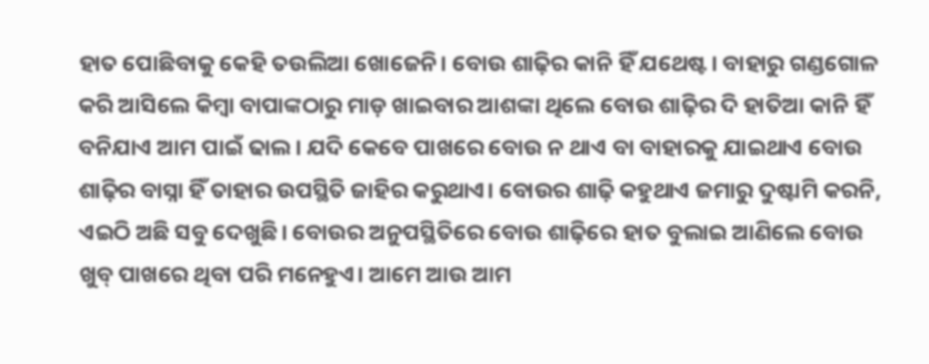ହାତ ପୋଛିବାକୁ କେହି ତଉଲିଆ ଖୋଜେନି। ବୋଉ ଶାଢ଼ିର କାନି ହିଁ ଯଥେଷ୍ଟ। ବାହାରୁ ଗଣ୍ଡଗୋଳ କରି ଆସିଲେ କିମ୍ବା ବାପାଙ୍କଠାରୁ ମାଡ଼ ଖାଇବାର ଆଶଙ୍କା ଥିଲେ ବୋଉ ଶାଢ଼ିର ଦି ହାତିଆ କାନି ହିଁ ବନିଯାଏ ଆମ ପାଇଁ ଢାଲ। ଯଦି କେବେ ପାଖରେ ବୋଉ ନ ଥାଏ ବା ବାହାରକୁ ଯାଇଥାଏ ବୋଉ ଶାଢ଼ିର ବାସ୍ନା ହିଁ ତାହାର ଉପସ୍ଥିତି ଜାହିର କରୁଥାଏ। ବୋଉର ଶାଢ଼ି କହୁଥାଏ ଜମାରୁ ଦୁଷ୍ଟାମି କରନି, ଏଇଠି ଅଛି ସବୁ ଦେଖୁଛି। ବୋଉର ଅନୁପସ୍ଥିତିରେ ବୋଉ ଶାଢ଼ିରେ ହାତ ବୁଲାଇ ଆଣିଲେ ବୋଉ ଖୁବ୍‌ ପାଖରେ ଥିବା ପରି ମନେହୁଏ। ଆମେ ଆଉ ଆମ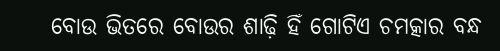ବୋଉ ଭିତରେ ବୋଉର ଶାଢ଼ି ହିଁ ଗୋଟିଏ ଚମତ୍କାର ବନ୍ଧ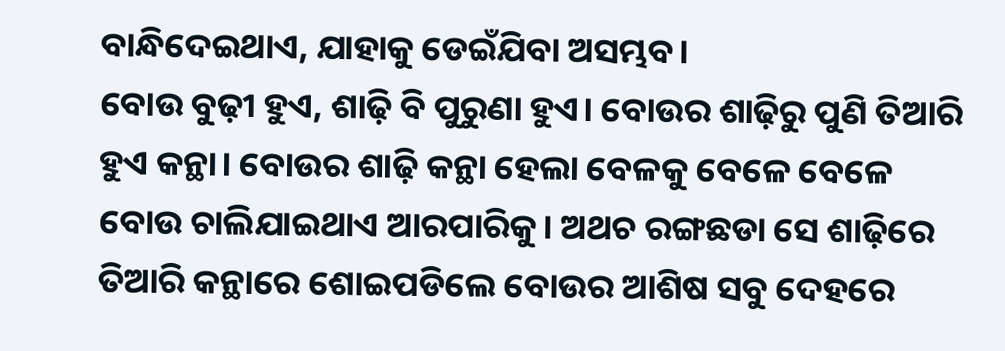ବାନ୍ଧିଦେଇଥାଏ, ଯାହାକୁ ଡେଇଁଯିବା ଅସମ୍ଭବ।
ବୋଉ ବୁଢ଼ୀ ହୁଏ, ଶାଢ଼ି ବି ପୁରୁଣା ହୁଏ। ବୋଉର ଶାଢ଼ିରୁ ପୁଣି ତିଆରି ହୁଏ କନ୍ଥା। ବୋଉର ଶାଢ଼ି କନ୍ଥା ହେଲା ବେଳକୁ ବେଳେ ବେଳେ ବୋଉ ଚାଲିଯାଇଥାଏ ଆରପାରିକୁ। ଅଥଚ ରଙ୍ଗଛଡା ସେ ଶାଢ଼ିରେ ତିଆରି କନ୍ଥାରେ ଶୋଇପଡିଲେ ବୋଉର ଆଶିଷ ସବୁ ଦେହରେ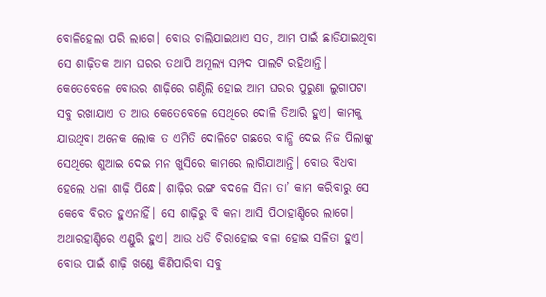ବୋଳିହେଲା ପରି ଲାଗେ। ବୋଉ ଚାଲିଯାଇଥାଏ ସତ, ଆମ ପାଇଁ ଛାଡିଯାଇଥିବା ସେ ଶାଢ଼ିତକ ଆମ ଘରର ତଥାପି ଅମୂଲ୍ୟ ସମ୍ପଦ ପାଲଟି ରହିଥାନ୍ତି। କେତେବେଳେ ବୋଉର ଶାଢ଼ିରେ ଗଣ୍ଠିଲି ହୋଇ ଆମ ଘରର ପୁରୁଣା ଲୁଗାପଟା ସବୁ ରଖାଯାଏ ତ ଆଉ କେତେବେଳେ ସେଥିରେ ଦୋଳି ତିଆରି ହୁଏ। କାମକୁ ଯାଉଥିବା ଅନେକ ଲୋକ ତ ଏମିତି ଦୋଳିଟେ ଗଛରେ ବାନ୍ଧି ଦେଇ ନିଜ ପିଲାଙ୍କୁ ସେଥିରେ ଶୁଆଇ ଦେଇ ମନ ଖୁସିରେ କାମରେ ଲାଗିଯାଆନ୍ତି। ବୋଉ ବିଧବା ହେଲେ ଧଳା ଶାଢ଼ି ପିନ୍ଧେ। ଶାଢ଼ିର ରଙ୍ଗ ବଦଳେ ସିନା ତା’ କାମ କରିବାରୁ ସେ କେବେ ବିରତ ହୁଏନାହିଁ। ସେ ଶାଢ଼ିରୁ ବି କନା ଆସି ପିଠାହାଣ୍ଡିରେ ଲାଗେ। ଅଥାରହାଣ୍ଡିରେ ଏଣ୍ଡୁରି ହୁଏ। ଆଉ ଧଡି ଚିରାହୋଇ ବଳା ହୋଇ ସଳିତା ହୁଏ।
ବୋଉ ପାଇଁ ଶାଢ଼ି ଖଣ୍ଡେ କିଣିପାରିବା ସବୁ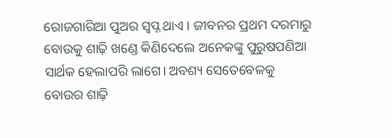ରୋଜଗାରିଆ ପୁଅର ସ୍ବପ୍ନ ଥାଏ। ଜୀବନର ପ୍ରଥମ ଦରମାରୁ ବୋଉକୁ ଶାଢ଼ି ଖଣ୍ଡେ କିଣିଦେଲେ ଅନେକଙ୍କୁ ପୁରୁଷପଣିଆ ସାର୍ଥକ ହେଲାପରି ଲାଗେ। ଅବଶ୍ୟ ସେତେବେଳକୁ ବୋଉର ଶାଢ଼ି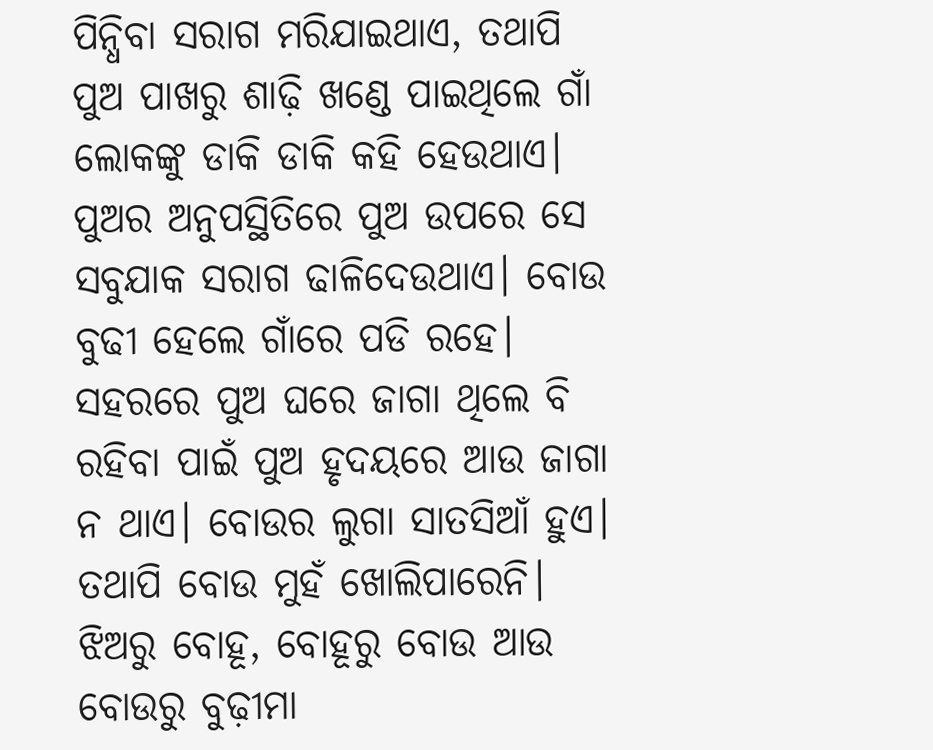ପିନ୍ଧିବା ସରାଗ ମରିଯାଇଥାଏ, ତଥାପି ପୁଅ ପାଖରୁ ଶାଢ଼ି ଖଣ୍ଡେ ପାଇଥିଲେ ଗାଁ ଲୋକଙ୍କୁ ଡାକି ଡାକି କହି ହେଉଥାଏ। ପୁଅର ଅନୁପସ୍ଥିତିରେ ପୁଅ ଉପରେ ସେ ସବୁଯାକ ସରାଗ ଢାଳିଦେଉଥାଏ। ବୋଉ ବୁଢୀ ହେଲେ ଗାଁରେ ପଡି ରହେ। ସହରରେ ପୁଅ ଘରେ ଜାଗା ଥିଲେ ବି ରହିବା ପାଇଁ ପୁଅ ହୃଦୟରେ ଆଉ ଜାଗା ନ ଥାଏ। ବୋଉର ଲୁଗା ସାତସିଆଁ ହୁଏ। ତଥାପି ବୋଉ ମୁହଁ ଖୋଲିପାରେନି।
ଝିଅରୁ ବୋହୂ, ବୋହୂରୁ ବୋଉ ଆଉ ବୋଉରୁ ବୁଢ଼ୀମା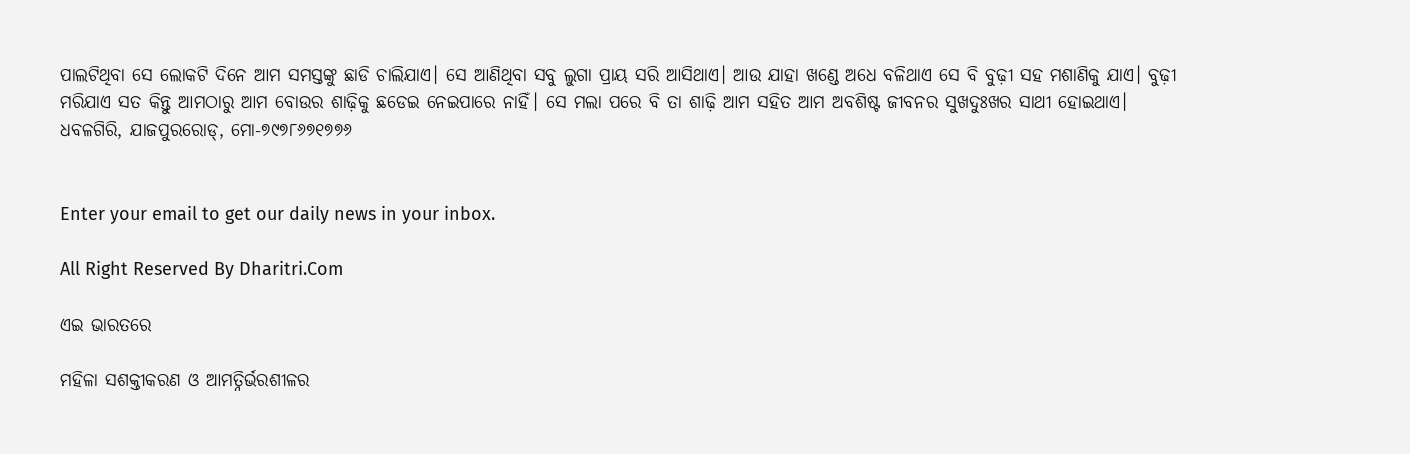ପାଲଟିଥିବା ସେ ଲୋକଟି ଦିନେ ଆମ ସମସ୍ତଙ୍କୁ ଛାଡି ଚାଲିଯାଏ। ସେ ଆଣିଥିବା ସବୁ ଲୁଗା ପ୍ରାୟ ସରି ଆସିଥାଏ। ଆଉ ଯାହା ଖଣ୍ଡେ ଅଧେ ବଳିଥାଏ ସେ ବି ବୁଢ଼ୀ ସହ ମଶାଣିକୁ ଯାଏ। ବୁଢ଼ୀ ମରିଯାଏ ସତ କିନ୍ତୁ ଆମଠାରୁ ଆମ ବୋଉର ଶାଢ଼ିକୁ ଛଡେଇ ନେଇପାରେ ନାହିଁ। ସେ ମଲା ପରେ ବି ତା ଶାଢ଼ି ଆମ ସହିତ ଆମ ଅବଶିଷ୍ଟ ଜୀବନର ସୁଖଦୁଃଖର ସାଥୀ ହୋଇଥାଏ।
ଧବଳଗିରି, ଯାଜପୁରରୋଡ୍‌, ମୋ-୭୯୭୮୬୭୧୭୭୬


Enter your email to get our daily news in your inbox.

All Right Reserved By Dharitri.Com

ଏଇ ଭାରତରେ

ମହିଳା ସଶକ୍ତୀକରଣ ଓ ଆମତ୍ନିର୍ଭରଶୀଳର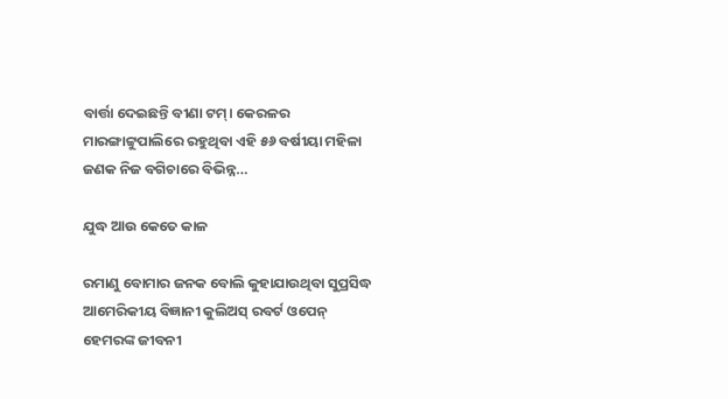ବାର୍ତ୍ତା ଦେଇଛନ୍ତି ବୀଣା ଟମ୍‌। କେରଳର ମାରଙ୍ଗାଟ୍ଟୁପାଲିରେ ରହୁଥିବା ଏହି ୫୬ ବର୍ଷୀୟା ମହିଳା ଜଣକ ନିଜ ବଗିଚାରେ ବିଭିନ୍ନ...

ଯୁଦ୍ଧ ଆଉ କେତେ କାଳ

ରମାଣୁ ବୋମାର ଜନକ ବୋଲି କୁହାଯାଉଥିବା ସୁପ୍ରସିଦ୍ଧ ଆମେରିକୀୟ ବିଜ୍ଞାନୀ କୁଲିଅସ୍‌ ରବର୍ଟ ଓପେନ୍‌ ହେମରଙ୍କ ଜୀବନୀ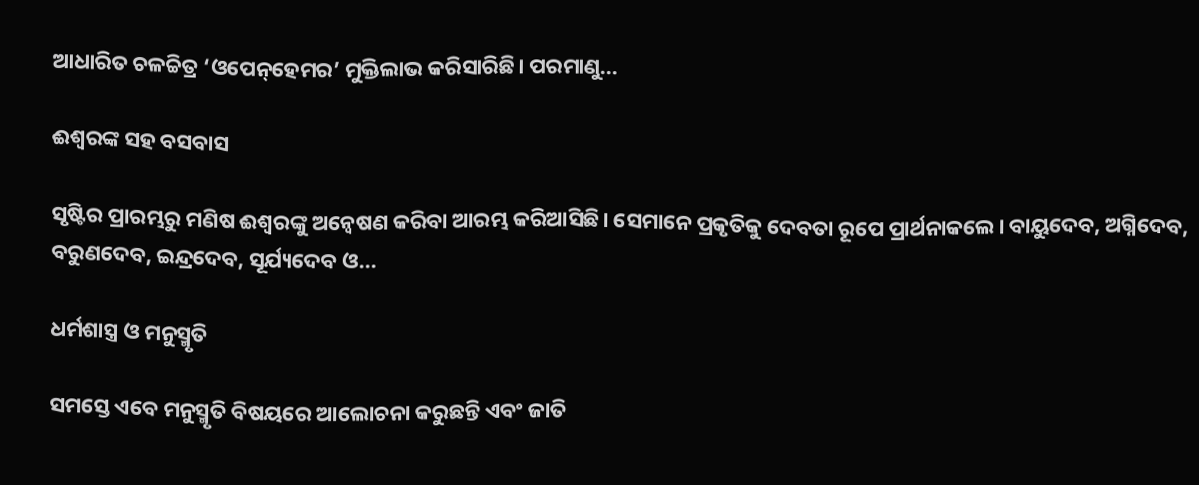ଆଧାରିତ ଚଳଚ୍ଚିତ୍ର ‘ଓପେନ୍‌ହେମର’ ମୁକ୍ତିଲାଭ କରିସାରିଛି। ପରମାଣୁ...

ଈଶ୍ୱରଙ୍କ ସହ ବସବାସ

ସୃଷ୍ଟିର ପ୍ରାରମ୍ଭରୁ ମଣିଷ ଈଶ୍ୱରଙ୍କୁ ଅନ୍ବେଷଣ କରିବା ଆରମ୍ଭ କରିଆସିଛି। ସେମାନେ ପ୍ରକୃତିକୁ ଦେବତା ରୂପେ ପ୍ରାର୍ଥନାକଲେ। ବାୟୁଦେବ, ଅଗ୍ନିଦେବ, ବରୁଣଦେବ, ଇନ୍ଦ୍ରଦେବ, ସୂର୍ଯ୍ୟଦେବ ଓ...

ଧର୍ମଶାସ୍ତ୍ର ଓ ମନୁସ୍ମୃତି

ସମସ୍ତେ ଏବେ ମନୁସ୍ମୃତି ବିଷୟରେ ଆଲୋଚନା କରୁଛନ୍ତି ଏବଂ ଜାତି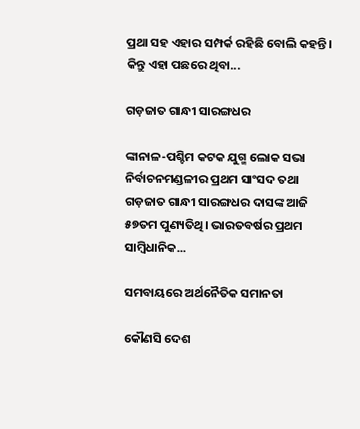ପ୍ରଥା ସହ ଏହାର ସମ୍ପର୍କ ରହିଛି ବୋଲି କହନ୍ତି। କିନ୍ତୁ ଏହା ପଛରେ ଥିବା...

ଗଡ଼ଜାତ ଗାନ୍ଧୀ ସାରଙ୍ଗଧର

ଙ୍କାନାଳ-ପଶ୍ଚିମ କଟକ ଯୁଗ୍ମ ଲୋକ ସଭା ନିର୍ବାଚନମଣ୍ଡଳୀର ପ୍ରଥମ ସାଂସଦ ତଥା ଗଡ଼ଜାତ ଗାନ୍ଧୀ ସାରଙ୍ଗଧର ଦାସଙ୍କ ଆଜି ୫୭ତମ ପୁଣ୍ୟତିଥି। ଭାରତବର୍ଷର ପ୍ରଥମ ସାମ୍ବିଧାନିକ...

ସମବାୟରେ ଅର୍ଥନୈତିକ ସମାନତା

କୌଣସି ଦେଶ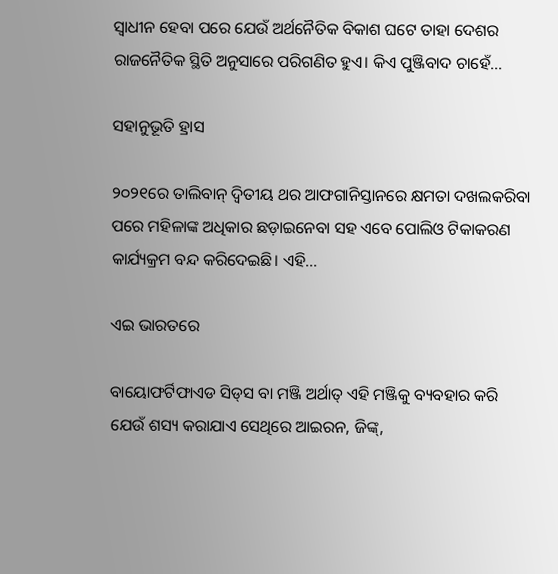ସ୍ବାଧୀନ ହେବା ପରେ ଯେଉଁ ଅର୍ଥନୈତିକ ବିକାଶ ଘଟେ ତାହା ଦେଶର ରାଜନୈତିକ ସ୍ଥିତି ଅନୁସାରେ ପରିଗଣିତ ହୁଏ। କିଏ ପୁଞ୍ଜିବାଦ ଚାହେଁ...

ସହାନୁଭୂତି ହ୍ରାସ

୨୦୨୧ରେ ତାଲିବାନ୍‌ ଦ୍ୱିତୀୟ ଥର ଆଫଗାନିସ୍ତାନରେ କ୍ଷମତା ଦଖଲକରିବା ପରେ ମହିଳାଙ୍କ ଅଧିକାର ଛଡ଼ାଇନେବା ସହ ଏବେ ପୋଲିଓ ଟିକାକରଣ କାର୍ଯ୍ୟକ୍ରମ ବନ୍ଦ କରିଦେଇଛି। ଏହି...

ଏଇ ଭାରତରେ

ବାୟୋଫର୍ଟିଫାଏଡ ସିଡ୍‌ସ ବା ମଞ୍ଜି ଅର୍ଥାତ୍‌ ଏହି ମଞ୍ଜିକୁ ବ୍ୟବହାର କରି ଯେଉଁ ଶସ୍ୟ କରାଯାଏ ସେଥିରେ ଆଇରନ, ଜିଙ୍କ୍‌,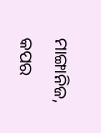ମାଙ୍ଗାନିଜ, କପର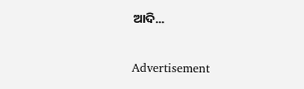ଆଦି...

Advertisement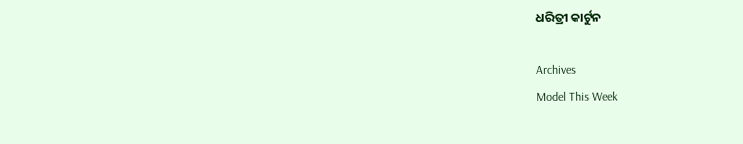ଧରିତ୍ରୀ କାର୍ଟୁନ

Archives
Model This Week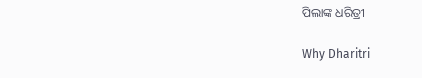ପିଲାଙ୍କ ଧରିତ୍ରୀ

Why Dharitri